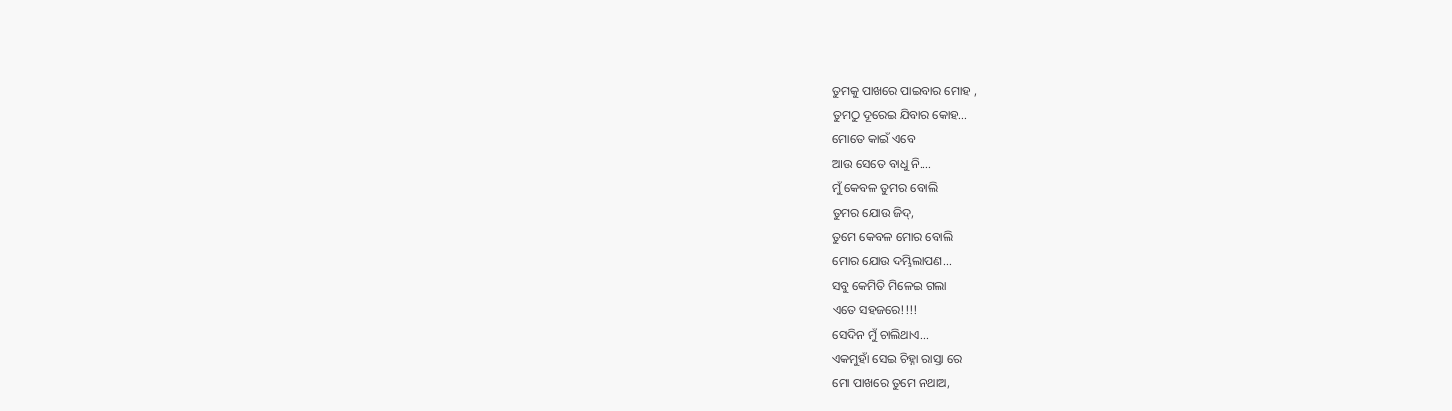ତୁମକୁ ପାଖରେ ପାଇବାର ମୋହ ,
ତୁମଠୁ ଦୂରେଇ ଯିବାର କୋହ...
ମୋତେ କାଇଁ ଏବେ
ଆଉ ସେତେ ବାଧୁ ନି....
ମୁଁ କେବଳ ତୁମର ବୋଲି
ତୁମର ଯୋଉ ଜିଦ୍,
ତୁମେ କେବଳ ମୋର ବୋଲି
ମୋର ଯୋଉ ଦମ୍ଭିଲାପଣ...
ସବୁ କେମିତି ମିଳେଇ ଗଲା
ଏତେ ସହଜରେ!!!!
ସେଦିନ ମୁଁ ଚାଲିଥାଏ...
ଏକମୁହାଁ ସେଇ ଚିହ୍ନା ରାସ୍ତା ରେ
ମୋ ପାଖରେ ତୁମେ ନଥାଅ,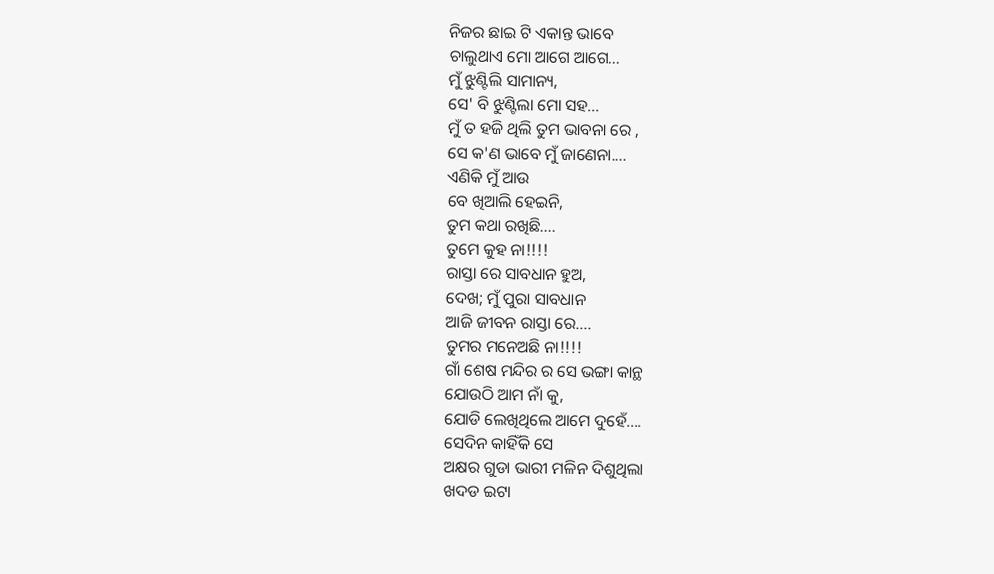ନିଜର ଛାଇ ଟି ଏକାନ୍ତ ଭାବେ
ଚାଲୁଥାଏ ମୋ ଆଗେ ଆଗେ...
ମୁଁ ଝୁଣ୍ଟିଲି ସାମାନ୍ୟ,
ସେ' ବି ଝୁଣ୍ଟିଲା ମୋ ସହ...
ମୁଁ ତ ହଜି ଥିଲି ତୁମ ଭାବନା ରେ ,
ସେ କ'ଣ ଭାବେ ମୁଁ ଜାଣେନା....
ଏଣିକି ମୁଁ ଆଉ
ବେ ଖିଆଲି ହେଇନି,
ତୁମ କଥା ରଖିଛି....
ତୁମେ କୁହ ନା!!!!
ରାସ୍ତା ରେ ସାବଧାନ ହୁଅ,
ଦେଖ; ମୁଁ ପୁରା ସାବଧାନ
ଆଜି ଜୀବନ ରାସ୍ତା ରେ....
ତୁମର ମନେଅଛି ନା!!!!
ଗାଁ ଶେଷ ମନ୍ଦିର ର ସେ ଭଙ୍ଗା କାନ୍ଥ
ଯୋଉଠି ଆମ ନାଁ କୁ,
ଯୋଡି ଲେଖିଥିଲେ ଆମେ ଦୁହେଁ....
ସେଦିନ କାହିଁକି ସେ
ଅକ୍ଷର ଗୁଡା ଭାରୀ ମଳିନ ଦିଶୁଥିଲା
ଖଦଡ ଇଟା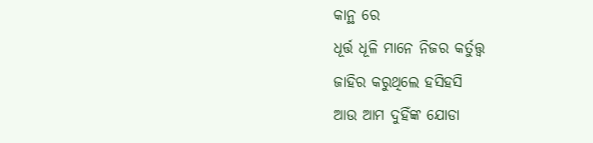କାନ୍ଥ ରେ
ଧୂର୍ତ୍ତ ଧୂଳି ମାନେ ନିଜର କର୍ତୁତ୍ତ୍ବ
ଜାହିର କରୁଥିଲେ ହସିହସି
ଆଉ ଆମ ଦୁହିଁଙ୍କ ଯୋଡା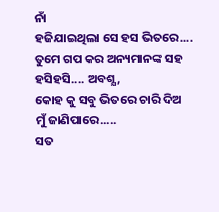ନାଁ
ହଜିଯାଇଥିଲା ସେ ହସ ଭିତରେ....
ତୁମେ ଗପ କର ଅନ୍ୟମାନଙ୍କ ସହ
ହସିହସି.... ଅବଶ୍ଯ,
କୋହ କୁ ସବୁ ଭିତରେ ଚାରି ଦିଅ
ମୁଁ ଜାଣିପାରେ.....
ସତ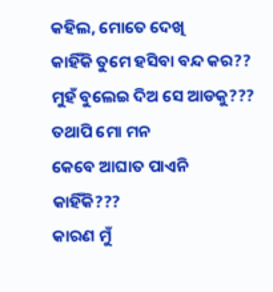କହିଲ, ମୋତେ ଦେଖି
କାହିଁକି ତୁମେ ହସିବା ବନ୍ଦ କର??
ମୁହଁ ବୁଲେଇ ଦିଅ ସେ ଆଡକୁ???
ତଥାପି ମୋ ମନ
କେବେ ଆଘାତ ପାଏନି
କାହିଁକି???
କାରଣ ମୁଁ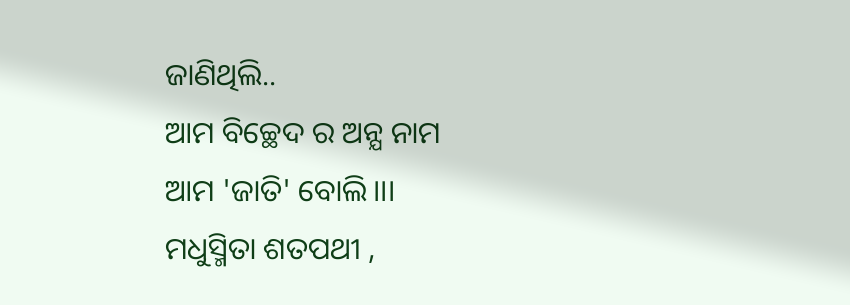ଜାଣିଥିଲି..
ଆମ ବିଚ୍ଛେଦ ର ଅନ୍ଯ ନାମ
ଆମ 'ଜାତି' ବୋଲି।।।
ମଧୁସ୍ମିତା ଶତପଥୀ ,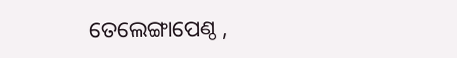ତେଲେଙ୍ଗାପେଣ୍ଠ ,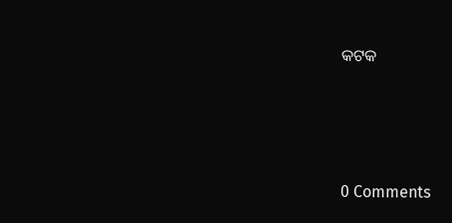କଟକ




0 Comments